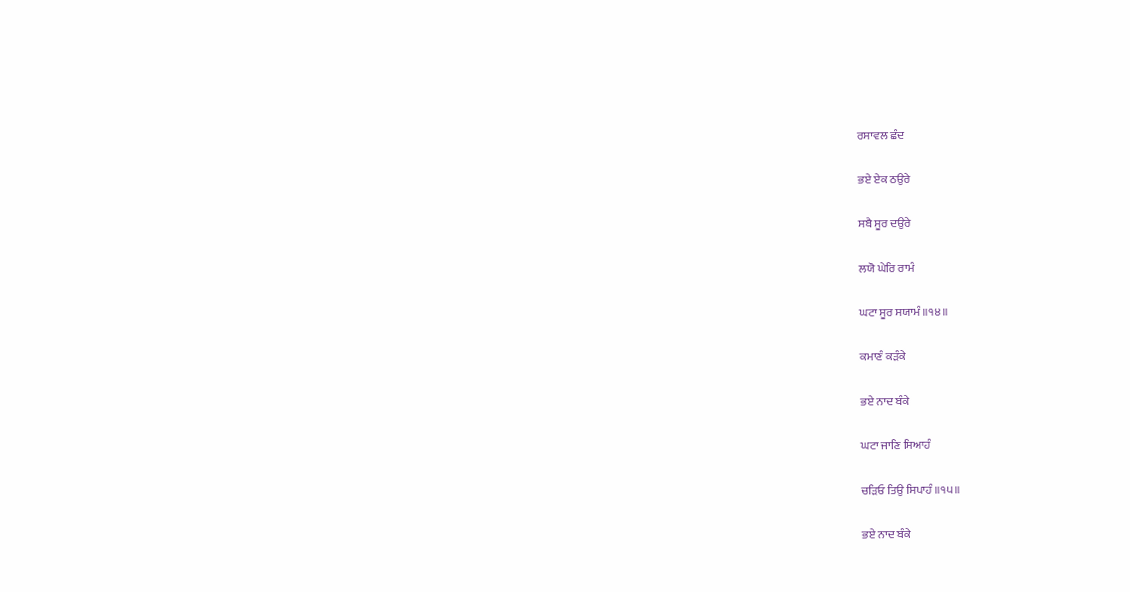ਰਸਾਵਲ ਛੰਦ

ਭਏ ਏਕ ਠਉਰੇ

ਸਬੈ ਸੂਰ ਦਉਰੇ

ਲਯੋ ਘੇਰਿ ਰਾਮੰ

ਘਟਾ ਸੂਰ ਸਯਾਮੰ ॥੧੪॥

ਕਮਾਣੰ ਕੜੰਕੇ

ਭਏ ਨਾਦ ਬੰਕੇ

ਘਟਾ ਜਾਣਿ ਸਿਆਹੰ

ਚੜਿਓ ਤਿਉ ਸਿਪਾਹੰ ॥੧੫॥

ਭਏ ਨਾਦ ਬੰਕੇ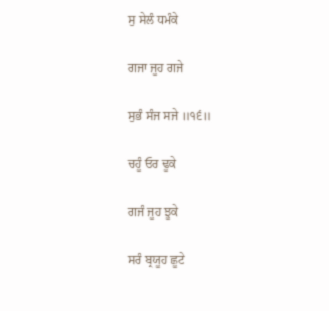ਸੁ ਸੇਲੰ ਧਮੰਕੇ

ਗਜਾ ਜੂਹ ਗਜੇ

ਸੁਭੰ ਸੰਜ ਸਜੇ ॥੧੬॥

ਚਹੂੰ ਓਰ ਢੂਕੇ

ਗਜੰ ਜੂਹ ਝੂਕੇ

ਸਰੰ ਬ੍ਰਯੂਹ ਛੂਟੇ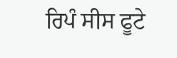ਰਿਪੰ ਸੀਸ ਫੂਟੇ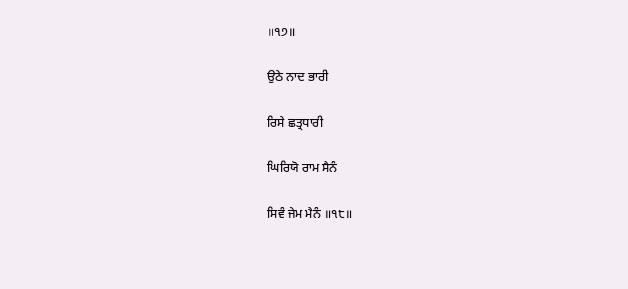॥੧੭॥

ਉਠੇ ਨਾਦ ਭਾਰੀ

ਰਿਸੇ ਛਤ੍ਰਧਾਰੀ

ਘਿਰਿਯੋ ਰਾਮ ਸੈਨੰ

ਸਿਵੰ ਜੇਮ ਮੈਨੰ ॥੧੮॥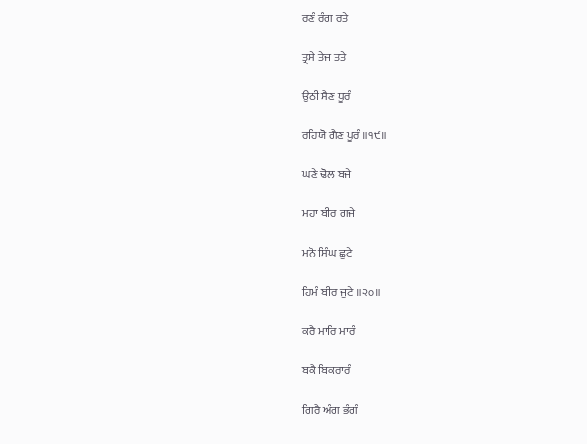ਰਣੰ ਰੰਗ ਰਤੇ

ਤ੍ਰਸੇ ਤੇਜ ਤਤੇ

ਉਠੀ ਸੈਣ ਧੂਰੰ

ਰਹਿਯੋ ਗੈਣ ਪੂਰੰ ॥੧੯॥

ਘਣੇ ਢੋਲ ਬਜੇ

ਮਹਾ ਬੀਰ ਗਜੇ

ਮਨੋ ਸਿੰਘ ਛੁਟੇ

ਹਿਮੰ ਬੀਰ ਜੁਟੇ ॥੨੦॥

ਕਰੈ ਮਾਰਿ ਮਾਰੰ

ਬਕੈ ਬਿਕਰਾਰੰ

ਗਿਰੈ ਅੰਗ ਭੰਗੰ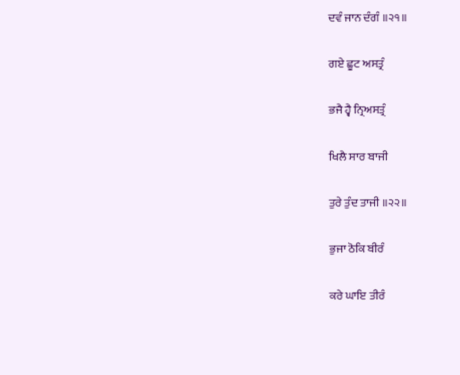ਦਵੰ ਜਾਨ ਦੰਗੰ ॥੨੧॥

ਗਏ ਛੂਟ ਅਸਤ੍ਰੰ

ਭਜੈ ਹ੍ਵੈ ਨ੍ਰਿਅਸਤ੍ਰੰ

ਖਿਲੈ ਸਾਰ ਬਾਜੀ

ਤੁਰੇ ਤੁੰਦ ਤਾਜੀ ॥੨੨॥

ਭੁਜਾ ਠੋਕਿ ਬੀਰੰ

ਕਰੇ ਘਾਇ ਤੀਰੰ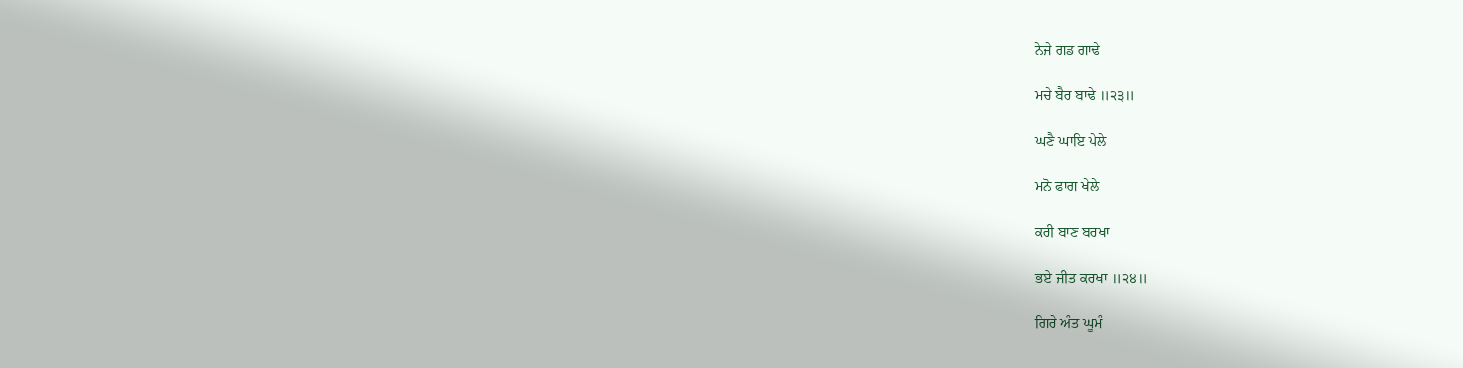ਨੇਜੇ ਗਡ ਗਾਢੇ

ਮਚੇ ਬੈਰ ਬਾਢੇ ॥੨੩॥

ਘਣੈ ਘਾਇ ਪੇਲੇ

ਮਨੋ ਫਾਗ ਖੇਲੇ

ਕਰੀ ਬਾਣ ਬਰਖਾ

ਭਏ ਜੀਤ ਕਰਖਾ ॥੨੪॥

ਗਿਰੇ ਅੰਤ ਘੂਮੰ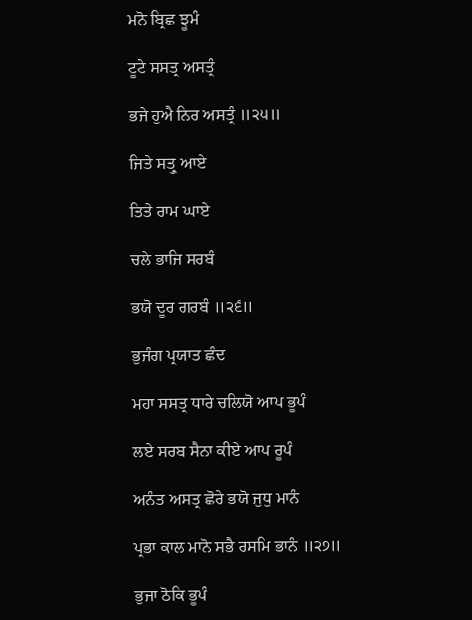ਮਨੋ ਬ੍ਰਿਛ ਝੂਮੰ

ਟੂਟੇ ਸਸਤ੍ਰ ਅਸਤ੍ਰੰ

ਭਜੇ ਹੁਐ ਨਿਰ ਅਸਤ੍ਰੰ ॥੨੫॥

ਜਿਤੇ ਸਤ੍ਰੁ ਆਏ

ਤਿਤੇ ਰਾਮ ਘਾਏ

ਚਲੇ ਭਾਜਿ ਸਰਬੰ

ਭਯੋ ਦੂਰ ਗਰਬੰ ॥੨੬॥

ਭੁਜੰਗ ਪ੍ਰਯਾਤ ਛੰਦ

ਮਹਾ ਸਸਤ੍ਰ ਧਾਰੇ ਚਲਿਯੋ ਆਪ ਭੂਪੰ

ਲਏ ਸਰਬ ਸੈਨਾ ਕੀਏ ਆਪ ਰੂਪੰ

ਅਨੰਤ ਅਸਤ੍ਰ ਛੋਰੇ ਭਯੋ ਜੁਧੁ ਮਾਨੰ

ਪ੍ਰਭਾ ਕਾਲ ਮਾਨੋ ਸਭੈ ਰਸਮਿ ਭਾਨੰ ॥੨੭॥

ਭੁਜਾ ਠੋਕਿ ਭੂਪੰ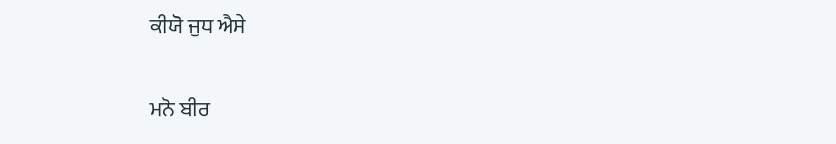ਕੀਯੋ ਜੁਧ ਐਸੇ

ਮਨੋ ਬੀਰ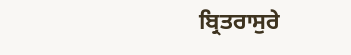ਬ੍ਰਿਤਰਾਸੁਰੇ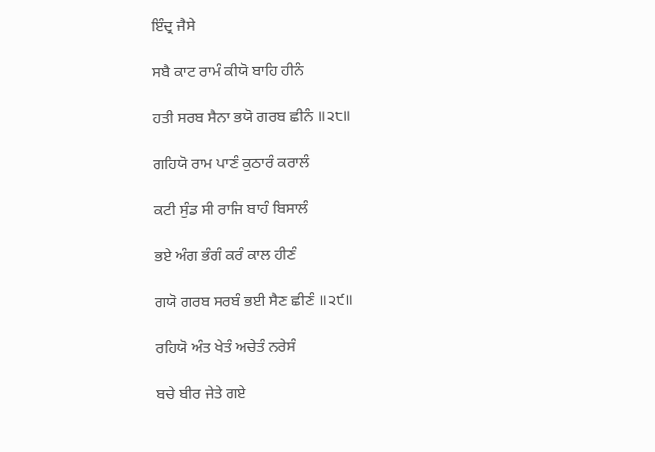ਇੰਦ੍ਰ ਜੈਸੇ

ਸਬੈ ਕਾਟ ਰਾਮੰ ਕੀਯੋ ਬਾਹਿ ਹੀਨੰ

ਹਤੀ ਸਰਬ ਸੈਨਾ ਭਯੋ ਗਰਬ ਛੀਨੰ ॥੨੮॥

ਗਹਿਯੋ ਰਾਮ ਪਾਣੰ ਕੁਠਾਰੰ ਕਰਾਲੰ

ਕਟੀ ਸੁੰਡ ਸੀ ਰਾਜਿ ਬਾਹੰ ਬਿਸਾਲੰ

ਭਏ ਅੰਗ ਭੰਗੰ ਕਰੰ ਕਾਲ ਹੀਣੰ

ਗਯੋ ਗਰਬ ਸਰਬੰ ਭਈ ਸੈਣ ਛੀਣੰ ॥੨੯॥

ਰਹਿਯੋ ਅੰਤ ਖੇਤੰ ਅਚੇਤੰ ਨਰੇਸੰ

ਬਚੇ ਬੀਰ ਜੇਤੇ ਗਏ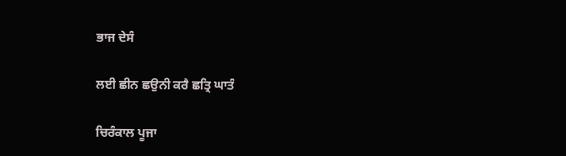ਭਾਜ ਦੇਸੰ

ਲਈ ਛੀਨ ਛਉਨੀ ਕਰੈ ਛਤ੍ਰਿ ਘਾਤੰ

ਚਿਰੰਕਾਲ ਪੂਜਾ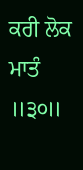ਕਰੀ ਲੋਕ ਮਾਤੰ ॥੩੦॥